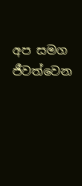අප සමග ජීවත්වෙන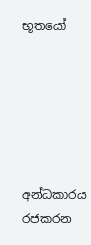භූතයෝ






අන්ධකාරය රජකරන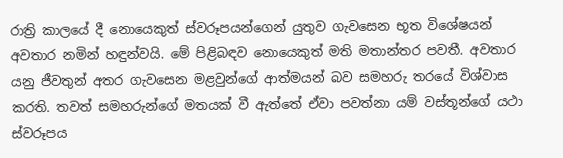රාත්‍රි කාලයේ දී නොයෙකුත් ස්වරූපයන්ගෙන් යුතුව ගැවසෙන භූත විශේෂයන් අවතාර නමින් හඳුන්වයි. මේ පිළිබඳව නොයෙකුත් මති මතාන්තර පවතී. අවතාර යනු ජීවතුන් අතර ගැවසෙන මළවුන්ගේ ආත්මයන් බව සමහරු තරයේ විශ්වාස කරති. තවත් සමහරුන්ගේ මතයක් වී ඇත්තේ ඒවා පවත්නා යම් වස්තූන්ගේ යථා ස්වරූපය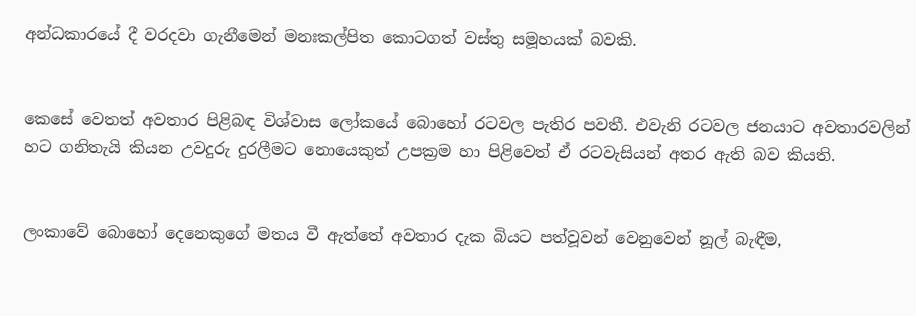අන්ධකාරයේ දී වරදවා ගැනීමෙන් මනඃකල්පිත කොටගත් වස්තු සමූහයක් බවකි.


කෙසේ වෙතත් අවතාර පිළිබඳ විශ්වාස ලෝකයේ බොහෝ රටවල පැතිර පවතී. එවැනි රටවල ජනයාට අවතාරවලින් හට ගනිතැයි කියන උවදුරු දුරලීමට නොයෙකුත් උපක්‍රම හා පිළිවෙත් ඒ රටවැසියන් අතර ඇති බව කියති.


ලංකාවේ බොහෝ දෙනෙකුගේ මතය වී ඇත්තේ අවතාර දැක බියට පත්වූවන් වෙනුවෙන් නූල් බැඳීම,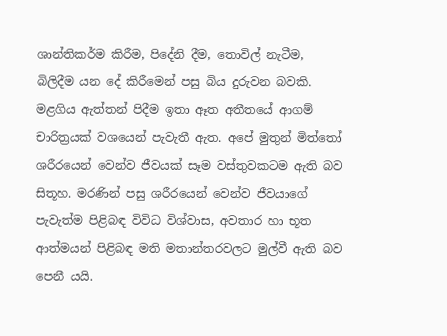ශාන්තිකර්ම කිරීම, පිදේනි දීම, තොවිල් නැටීම, බිලිදීම යන දේ කිරීමෙන් පසු බිය දුරුවන බවකි.
මළගිය ඇත්තන් පිදීම ඉතා ඈත අතීතයේ ආගම් චාරිත්‍රයක් වශයෙන් පැවැතී ඇත. අපේ මුතුන් මිත්තෝ ශරීරයෙන් වෙන්ව ජීවයක් සෑම වස්තුවකටම ඇති බව සිතූහ. මරණින් පසු ශරීරයෙන් වෙන්ව ජීවයාගේ පැවැත්ම පිළිබඳ විවිධ විශ්වාස, අවතාර හා භූත ආත්මයන් පිළිබඳ මති මතාන්තරවලට මුල්වී ඇති බව පෙනී යයි.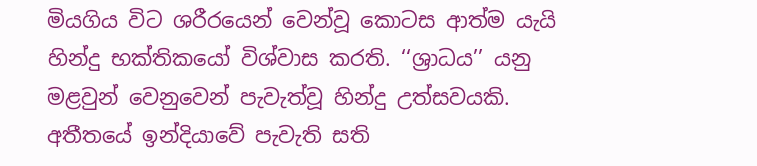මියගිය විට ශරීරයෙන් වෙන්වූ කොටස ආත්ම යැයි හින්දු භක්තිකයෝ විශ්වාස කරති. ‘‘ශ්‍රාධය’’ යනු මළවුන් වෙනුවෙන් පැවැත්වූ හින්දු උත්සවයකි. අතීතයේ ඉන්දියාවේ පැවැති සති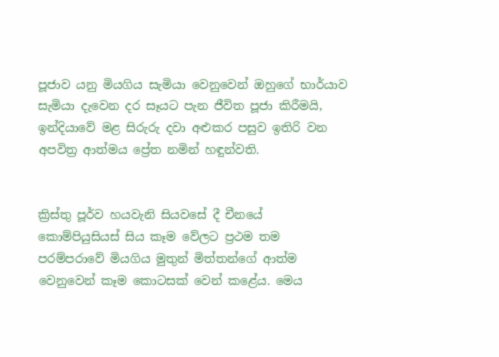පූජාව යනු මියගිය සැමියා වෙනුවෙන් ඔහුගේ භාර්යාව සැමියා දැවෙන දර සෑයට පැන ජීවිත පූජා කිරීමයි, ඉන්දියාවේ මළ සිරුරු දවා අළුකර පසුව ඉතිරි වන අපවිත්‍ර ආත්මය ප්‍රේත නමින් හඳුන්වති.


ක්‍රිස්තු පූර්ව හයවැනි සියවසේ දී චීනයේ කොම්පියුසියස් සිය කෑම වේලට ප්‍රථම තම පරම්පරාවේ මියගිය මුතුන් මිත්තන්ගේ ආත්ම වෙනුවෙන් කෑම කොටසක් වෙන් කළේය. මෙය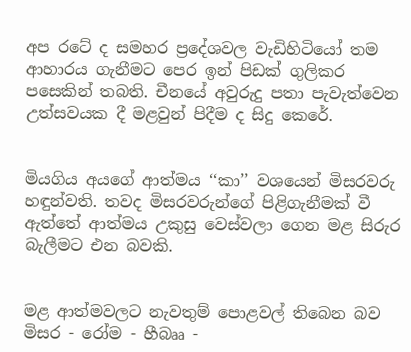අප රටේ ද සමහර ප්‍රදේශවල වැඩිහිටියෝ තම ආහාරය ගැනීමට පෙර ඉන් පිඩක් ගුලිකර පසෙකින් තබති. චීනයේ අවුරුදු පතා පැවැත්වෙන උත්සවයක දී මළවුන් පිදීම ද සිදු කෙරේ.


මියගිය අයගේ ආත්මය ‘‘කා’’ වශයෙන් මිසරවරු හඳුන්වති. තවද මිසරවරුන්ගේ පිළිගැනීමක් වී ඇත්තේ ආත්මය උකුසු වෙස්වලා ගෙන මළ සිරුර බැලීමට එන බවකි.


මළ ආත්මවලට නැවතුම් පොළවල් තිබෙන බව මිසර - රෝම - හීබෲ -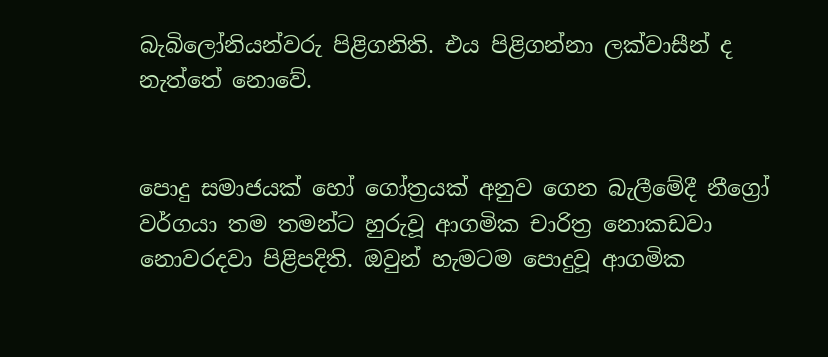බැබිලෝනියන්වරු පිළිගනිති. එය පිළිගන්නා ලක්වාසීන් ද නැත්තේ නොවේ.


පොදු සමාජයක් හෝ ගෝත්‍රයක් අනුව ගෙන බැලීමේදී නීග්‍රෝ වර්ගයා තම තමන්ට හුරුවූ ආගමික චාරිත්‍ර නොකඩවා නොවරදවා පිළිපදිති. ඔවුන් හැමටම පොදුවූ ආගමික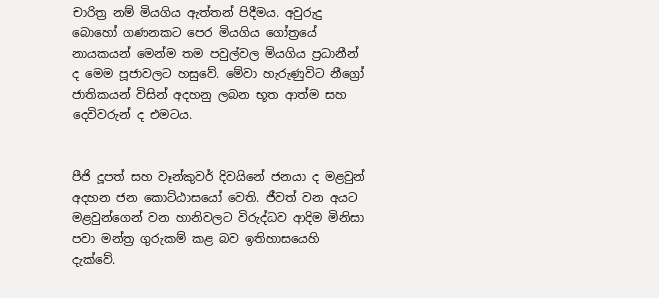චාරිත්‍ර නම් මියගිය ඇත්තන් පිදීමය. අවුරුදු බොහෝ ගණනකට පෙර මියගිය ගෝත්‍රයේ නායකයන් මෙන්ම තම පවුල්වල මියගිය ප්‍රධානීන් ද මෙම පූජාවලට හසුවේ. මේවා හැරුණුවිට නීග්‍රෝ ජාතිකයන් විසින් අදහනු ලබන භූත ආත්ම සහ දෙවිවරුන් ද එමටය.


පීජි දූපත් සහ වෑන්කුවර් දිවයිනේ ජනයා ද මළවුන් අදහන ජන කොට්ඨාසයෝ වෙති. ජීවත් වන අයට මළවුන්ගෙන් වන හානිවලට විරුද්ධව ආදිම මිනිසා පවා මන්ත්‍ර ගුරුකම් කළ බව ඉතිහාසයෙහි දැක්වේ.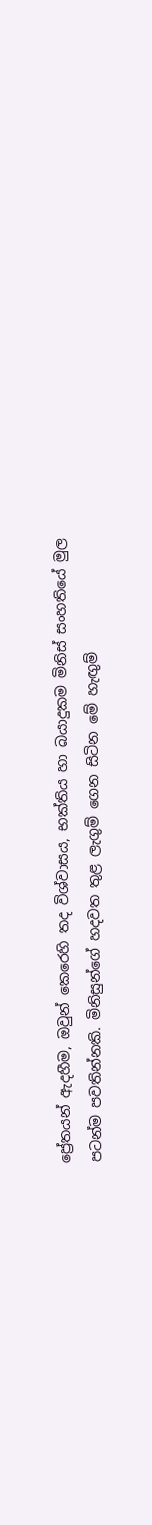ප්‍රේතයන් ඇදහීම, ඔවුන් කෙරෙහි තද විශ්වාසය, භක්තිය හා බයාදුකම මිනිස් සංහතියේ මුල පටන්ම පවතින්නකි. මිනිසුන්ගේ හදවත තුළ ලැගුම් ගෙන සිටින මේ හැඟුම්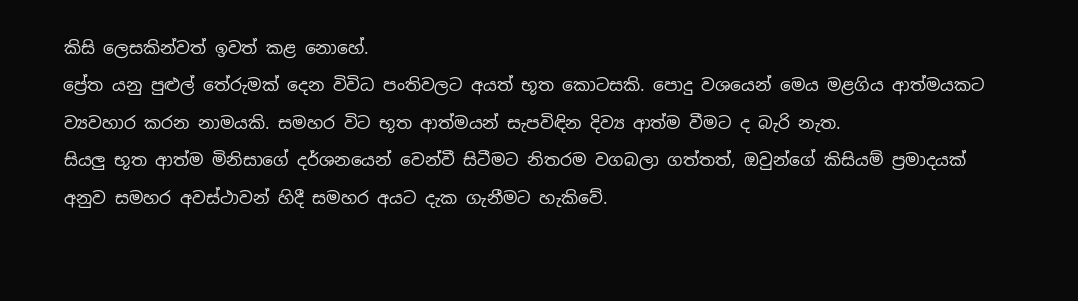කිසි ලෙසකින්වත් ඉවත් කළ නොහේ.
ප්‍රේත යනු පුළුල් තේරුමක් දෙන විවිධ පංතිවලට අයත් භූත කොටසකි. පොදු වශයෙන් මෙය මළගිය ආත්මයකට ව්‍යවහාර කරන නාමයකි. සමහර විට භූත ආත්මයන් සැපවිඳින දිව්‍ය ආත්ම වීමට ද බැරි නැත.
සියලු භූත ආත්ම මිනිසාගේ දර්ශනයෙන් වෙන්වී සිටීමට නිතරම වගබලා ගත්තත්, ඔවුන්ගේ කිසියම් ප්‍රමාදයක් අනුව සමහර අවස්ථාවන් හිදී සමහර අයට දැක ගැනීමට හැකිවේ.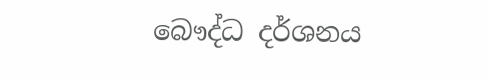බෞද්ධ දර්ශනය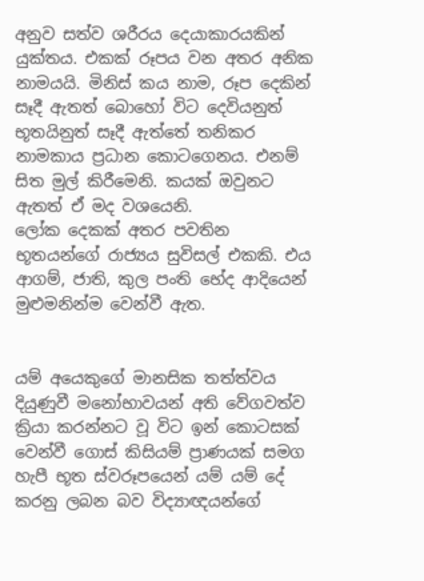අනුව සත්ව ශරීරය දෙයාකාරයකින් යුක්තය. එකක් රූපය වන අතර අනික නාමයයි. මිනිස් කය නාම, රූප දෙකින් සෑදී ඇතත් බොහෝ විට දෙවියනුත් භූතයිනුත් සෑදී ඇත්තේ තනිකර නාමකාය ප්‍රධාන කොටගෙනය. එනම් සිත මුල් කිරීමෙනි. කයක් ඔවුනට ඇතත් ඒ මද වශයෙනි.
ලෝක දෙකක් අතර පවතින භූතයන්ගේ රාජ්‍යය සුවිසල් එකකි. එය ආගම්, ජාති, කුල පංති භේද ආදියෙන් මුළුමනින්ම වෙන්වී ඇත.


යම් අයෙකුගේ මානසික තත්ත්වය දියුණුවී මනෝභාවයන් අති වේගවත්ව ක්‍රියා කරන්නට වූ විට ඉන් කොටසක් වෙන්වී ගොස් කිසියම් ප්‍රාණයක් සමග හැපී භූත ස්වරූපයෙන් යම් යම් දේ කරනු ලබන බව විද්‍යාඥයන්ගේ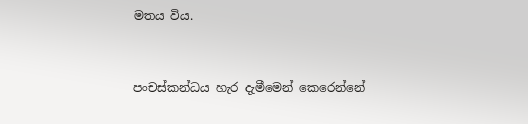මතය විය.


පංචස්කන්ධය හැර දැමීමෙන් කෙරෙන්නේ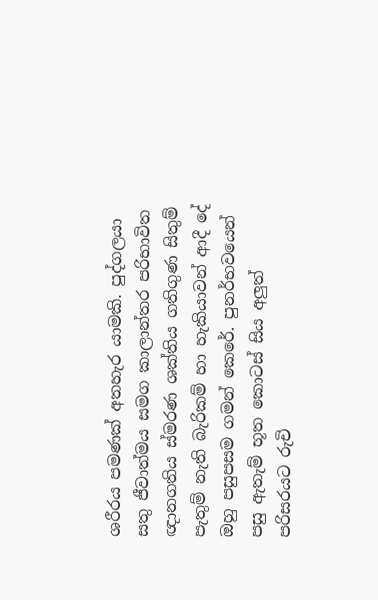ශරීරය පමණක් අතහැර යාමකි. පුද්ගලයා සතු ජීවාත්මය සමග කාලාන්තර පරිභාවිත ඥානගතිය ස්මරණ ශක්තිය ගතිගුණ සිතුම් පැතුම් නැති බැරිකම් හා හැකියාවන් ආදී දේ ඔහු පසුපසම ගමන් කෙරේ. පුනර්භවයෙන් පසු ඇතැම් භූත කොටස් සිය අලුත් පරිසරයට රුචි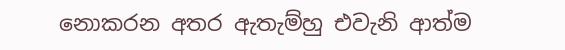නොකරන අතර ඇතැම්හු එවැනි ආත්ම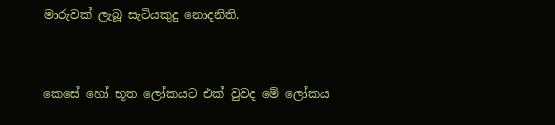මාරුවක් ලැබූ සැටියකුදු නොදනිති.


කෙසේ හෝ භූත ලෝකයට එක් වුවද මේ ලෝකය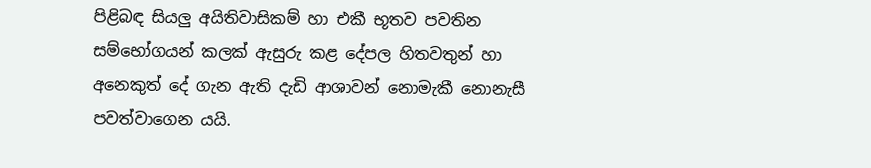පිළිබඳ සියලු අයිතිවාසිකම් හා එකී භූතව පවතින සම්භෝගයන් කලක් ඇසුරු කළ දේපල හිතවතුන් හා අනෙකුත් දේ ගැන ඇති දැඩි ආශාවන් නොමැකී නොනැසී පවත්වාගෙන යයි.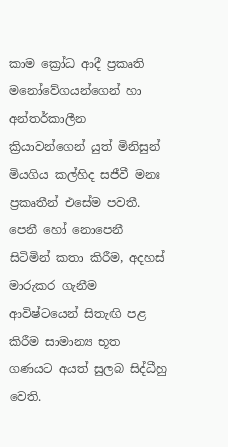කාම ක්‍රෝධ ආදී ප්‍රකෘති මනෝවේගයන්ගෙන් හා අන්තර්කාලීන ක්‍රියාවන්ගෙන් යුත් මිනිසුන් මියගිය කල්හිද සජීවී මනඃ ප්‍රකෘතීන් එසේම පවතී. පෙනී හෝ නොපෙනී සිටිමින් කතා කිරීම, අදහස් මාරුකර ගැනීම ආවිෂ්ටයෙන් සිතැඟි පළ කිරීම සාමාන්‍ය භූත ගණයට අයත් සුලබ සිද්ධීහු වෙති.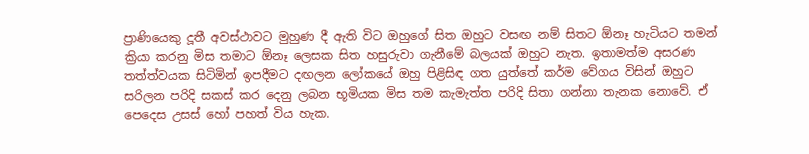ප්‍රාණියෙකු දූතී අවස්ථාවට මුහුණ දී ඇති විට ඔහුගේ සිත ඔහුට වසඟ නම් සිතට ඕනෑ හැටියට තමන් ක්‍රියා කරනු මිස තමාට ඕනෑ ලෙසක සිත හසුරුවා ගැනීමේ බලයක් ඔහුට නැත. ඉතාමත්ම අසරණ තත්ත්වයක සිටිමින් ඉපදීමට දඟලන ලෝකයේ ඔහු පිළිසිඳ ගත යුත්තේ කර්ම වේගය විසින් ඔහුට සරිලන පරිදි සකස් කර දෙනු ලබන භූමියක මිස තම කැමැත්ත පරිදි සිතා ගන්නා තැනක නොවේ. ඒ පෙදෙස උසස් හෝ පහත් විය හැක.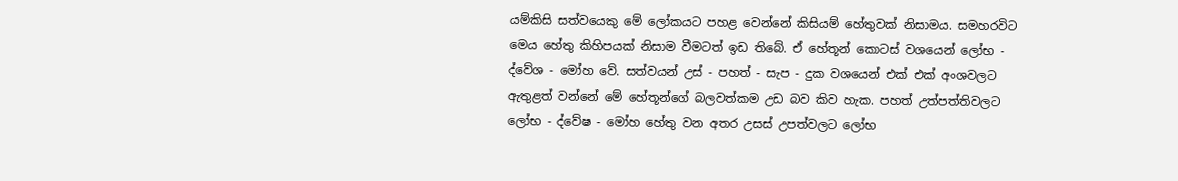යම්කිසි සත්වයෙකු මේ ලෝකයට පහළ වෙන්නේ කිසියම් හේතුවක් නිසාමය. සමහරවිට මෙය හේතු කිහිපයක් නිසාම වීමටත් ඉඩ තිබේ. ඒ හේතූන් කොටස් වශයෙන් ලෝභ - ද්වේශ - මෝහ වේ. සත්වයන් උස් - පහත් - සැප - දුක වශයෙන් එක් එක් අංශවලට ඇතුළත් වන්නේ මේ හේතූන්ගේ බලවත්කම උඩ බව කිව හැක. පහත් උත්පත්තිවලට ලෝභ - ද්වේෂ - මෝහ හේතු වන අතර උසස් උපත්වලට ලෝභ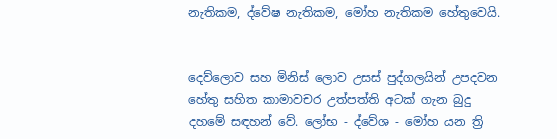නැතිකම, ද්වේෂ නැතිකම, මෝහ නැතිකම හේතුවෙයි.


දෙව්ලොව සහ මිනිස් ලොව උසස් පුද්ගලයින් උපදවන හේතු සහිත කාමාවචර උත්පත්ති අටක් ගැන බුදු දහමේ සඳහන් වේ. ලෝභ - ද්වේශ - මෝහ යන ත්‍රි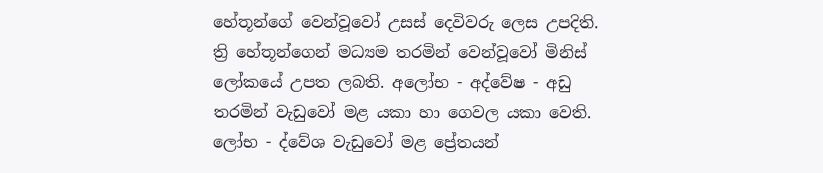හේතූන්ගේ වෙන්වූවෝ උසස් දෙවිවරු ලෙස උපදිති. ත්‍රි හේතූන්ගෙන් මධ්‍යම තරමින් වෙන්වූවෝ මිනිස් ලෝකයේ උපත ලබති. අලෝභ - අද්වේෂ - අඩු තරමින් වැඩුවෝ මළ යකා හා ගෙවල යකා වෙති. ලෝභ - ද්වේශ වැඩුවෝ මළ ප්‍රේතයන්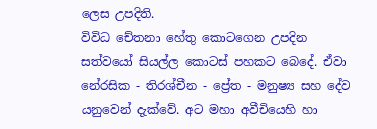ලෙස උපදිති.
විවිධ චේතනා හේතු කොටගෙන උපදින සත්වයෝ සියල්ල කොටස් පහකට බෙදේ. ඒවා නේරසික - තිරශ්චීන - ප්‍රේත - මනුෂ්‍ය සහ දේව යනුවෙන් දැක්වේ. අට මහා අවීචියෙහි හා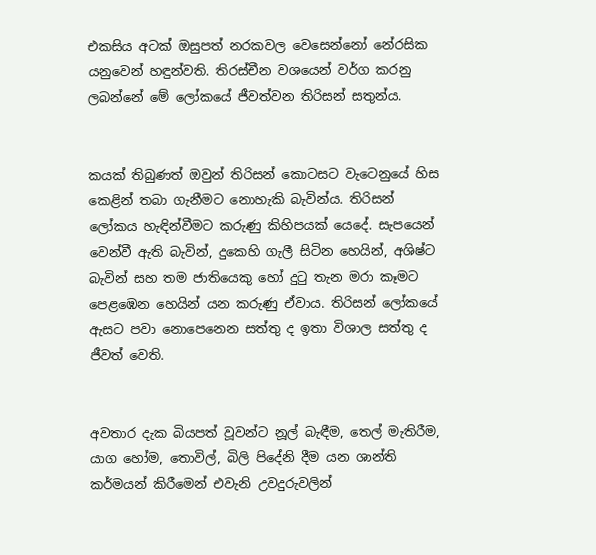එකසිය අටක් ඔසුපත් නරකවල වෙසෙන්නෝ නේරසික යනුවෙන් හඳුන්වති. තිරස්චීන වශයෙන් වර්ග කරනු ලබන්නේ මේ ලෝකයේ ජීවත්වන තිරිසන් සතුන්ය.


කයක් තිබුණත් ඔවුන් තිරිසන් කොටසට වැටෙනුයේ හිස කෙළින් තබා ගැනීමට නොහැකි බැවින්ය. තිරිසන් ලෝකය හැඳින්වීමට කරුණු කිහිපයක් යෙදේ. සැපයෙන් වෙන්වී ඇති බැවින්, දුකෙහි ගැලී සිටින හෙයින්, අශිෂ්ට බැවින් සහ තම ජාතියෙකු හෝ දුටු තැන මරා කෑමට පෙළඹෙන හෙයින් යන කරුණු ඒවාය. තිරිසන් ලෝකයේ ඇසට පවා නොපෙනෙන සත්තු ද ඉතා විශාල සත්තු ද ජීවත් වෙති.


අවතාර දැක බියපත් වූවන්ට නූල් බැඳීම, තෙල් මැතිරීම, යාග හෝම, තොවිල්, බිලි පිදේනි දීම යන ශාන්ති කර්මයන් කිරීමෙන් එවැනි උවදුරුවලින්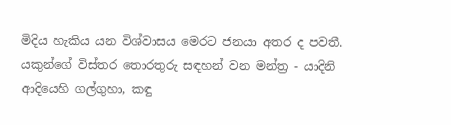මිදිය හැකිය යන විශ්වාසය මෙරට ජනයා අතර ද පවතී. යකුන්ගේ විස්තර තොරතුරු සඳහන් වන මන්ත්‍ර - යාදිනි ආදියෙහි ගල්ගුහා, කඳු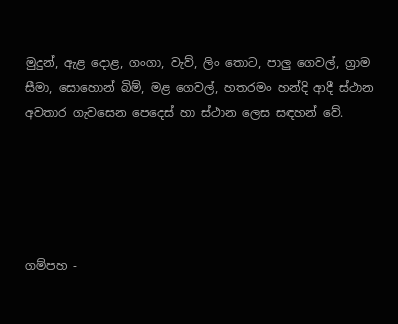මුදුන්, ඇළ දොළ, ගංගා, වැව්, ලිං තොට, පාලු ගෙවල්, ග්‍රාම සීමා, සොහොන් බිම්, මළ ගෙවල්, හතරමං හන්දි ආදී ස්ථාන අවතාර ගැවසෙන පෙදෙස් හා ස්ථාන ලෙස සඳහන් වේ.





ගම්පහ -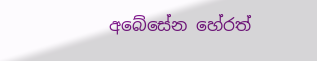අබේසේන හේරත්